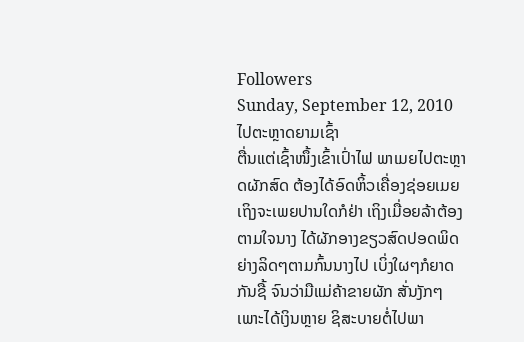Followers
Sunday, September 12, 2010
ໄປຕະຫຼາດຍາມເຊົ້າ
ຕື່ນແຕ່ເຊົ້າໜຶ້ງເຂົ້າເປົ່າໄຟ ພາເມຍໄປຕະຫຼາດຜັກສົດ ຕ້ອງໄດ້ອົດຫິ້ວເຄື່ອງຊ່ອຍເມຍ ເຖິງຈະເພຍປານໃດກໍຢ່າ ເຖິງເມື່ອຍລ້າຕ້ອງຕາມໃຈນາງ ໄດ້ຜັກອາງຂຽວສົດປອດພິດ ຍ່າງລິດໆຕາມກົ້ນນາງໄປ ເບິ່ງໃຜໆກໍຍາດກັນຊື້ ຈົນວ່າມືແມ່ຄ້າຂາຍຜັກ ສັ່ນງັກໆເພາະໄດ້ເງິນຫຼາຍ ຊິສະບາຍຕໍ່ໄປພາ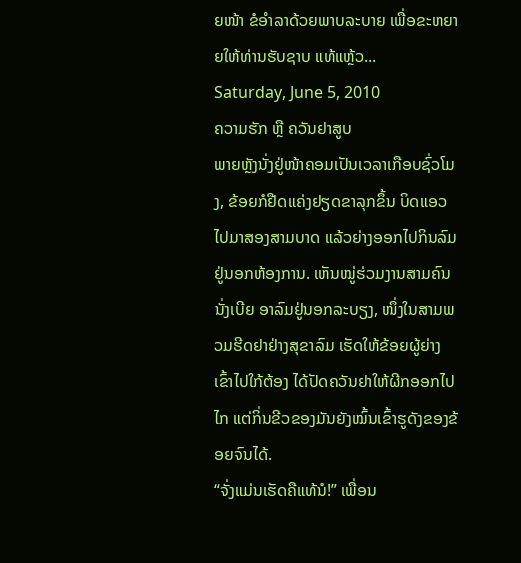ຍໜ້າ ຂໍອຳລາດ້ວຍພາບລະບາຍ ເພື່ອຂະຫຍາຍໃຫ້ທ່ານຮັບຊາບ ແທ້ແຫຼ້ວ...
Saturday, June 5, 2010
ຄວາມຮັກ ຫຼື ຄວັນຢາສູບ
ພາຍຫຼັງນັ່ງຢູ່ໜ້າຄອມເປັນເວລາເກືອບຊົ່ວໂມງ, ຂ້ອຍກໍຢືດແຄ່ງຢຽດຂາລຸກຂຶ້ນ ບິດແອວ ໄປມາສອງສາມບາດ ແລ້ວຍ່າງອອກໄປກິນລົມຢູ່ນອກຫ້ອງການ. ເຫັນໝູ່ຮ່ວມງານສາມຄົນນັ່ງເບີຍ ອາລົມຢູ່ນອກລະບຽງ, ໜຶ່ງໃນສາມພວມຮີດຢາຢ່າງສຸຂາລົມ ເຮັດໃຫ້ຂ້ອຍຜູ້ຍ່າງເຂົ້າໄປໃກ້ຕ້ອງ ໄດ້ປັດຄວັນຢາໃຫ້ຜີກອອກໄປໄກ ແຕ່ກິ່ນຂີວຂອງມັນຍັງໝົ້ນເຂົ້າຮູດັງຂອງຂ້ອຍຈົນໄດ້.
“ຈັ່ງແມ່ນເຮັດຄືແທ້ນໍ!” ເພື່ອນ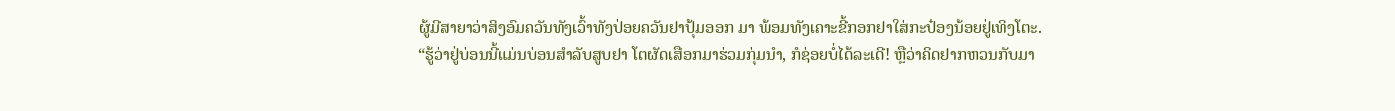ຜູ້ມີສາຍາວ່າສິງອົມຄວັນທັງເວົ້າທັງປ່ອຍຄວັນຢາປຸ້ມອອກ ມາ ພ້ອມທັງເຄາະຂີ້ກອກຢາໃສ່ກະປ໋ອງນ້ອຍຢູ່ເທິງໂຕະ.
“ຮູ້ວ່າຢູ່ບ່ອນນີ້ແມ່ນບ່ອນສຳລັບສູບຢາ ໂຕຜັດເສືອກມາຮ່ວມກຸ່ມນຳ, ກໍຊ່ອຍບໍ່ໄດ້ລະເດີ! ຫຼືວ່າຄິດຢາກຫວນກັບມາ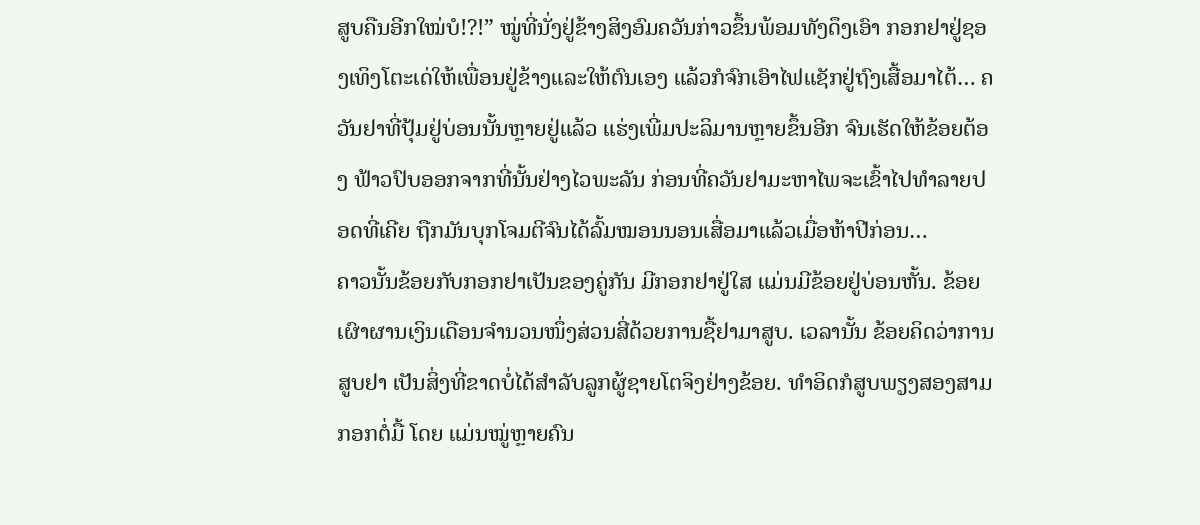ສູບຄືນອີກໃໝ່ບໍ!?!” ໝູ່ທີ່ນັ່ງຢູ່ຂ້າງສິງອົມຄວັນກ່າວຂຶ້ນພ້ອມທັງດຶງເອົາ ກອກຢາຢູ່ຊອງເທິງໂຕະເດ່ໃຫ້ເພື່ອນຢູ່ຂ້າງແລະໃຫ້ຕົນເອງ ແລ້ວກໍຈົກເອົາໄຟແຊັກຢູ່ຖົງເສື້ອມາໄຕ້… ຄວັນຢາທີ່ປຸ້ມຢູ່ບ່ອນນັ້ນຫຼາຍຢູ່ແລ້ວ ແຮ່ງເພີ່ມປະລິມານຫຼາຍຂຶ້ນອີກ ຈົນເຮັດໃຫ້ຂ້ອຍຕ້ອງ ຟ້າວປົບອອກຈາກທີ່ນັ້ນຢ່າງໄວພະລັນ ກ່ອນທີ່ຄວັນຢາມະຫາໄພຈະເຂົ້າໄປທຳລາຍປອດທີ່ເຄີຍ ຖືກມັນບຸກໂຈມຕີຈົນໄດ້ລົ້ມໝອນນອນເສື່ອມາແລ້ວເມື່ອຫ້າປີກ່ອນ…
ຄາວນັ້ນຂ້ອຍກັບກອກຢາເປັນຂອງຄູ່ກັນ ມີກອກຢາຢູ່ໃສ ແມ່ນມີຂ້ອຍຢູ່ບ່ອນຫັ້ນ. ຂ້ອຍ ເຜົາຜານເງິນເດືອນຈຳນວນໜຶ່ງສ່ວນສີ່ດ້ວຍການຊື້ຢາມາສູບ. ເວລານັ້ນ ຂ້ອຍຄິດວ່າການສູບຢາ ເປັນສິ່ງທີ່ຂາດບໍ່ໄດ້ສຳລັບລູກຜູ້ຊາຍໂຕຈິງຢ່າງຂ້ອຍ. ທຳອິດກໍສູບພຽງສອງສາມກອກຕໍ່ມື້ ໂດຍ ແມ່ນໝູ່ຫຼາຍຄົນ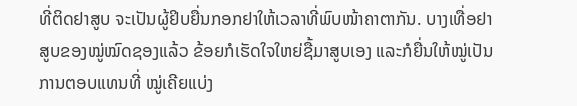ທີ່ຕິດຢາສູບ ຈະເປັນຜູ້ຢິບຍື່ນກອກຢາໃຫ້ເວລາທີ່ພົບໜ້າຄາຕາກັນ. ບາງເທື່ອຢາ ສູບຂອງໝູ່ໝົດຊອງແລ້ວ ຂ້ອຍກໍເຮັດໃຈໃຫຍ່ຊື້ມາສູບເອງ ແລະກໍຍື່ນໃຫ້ໝູ່ເປັນການຕອບແທນທີ່ ໝູ່ເຄີຍແບ່ງ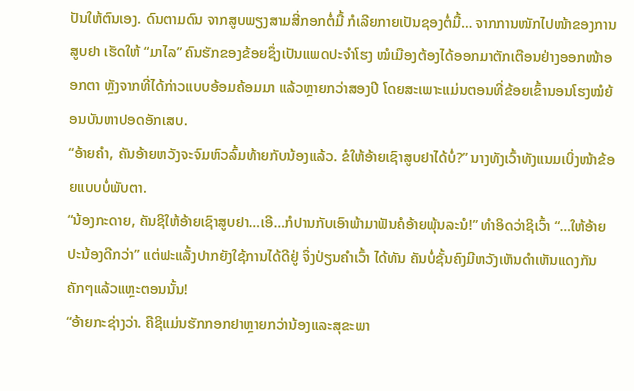ປັນໃຫ້ຕົນເອງ. ດົນຕາມດົນ ຈາກສູບພຽງສາມສີ່ກອກຕໍ່ມື້ ກໍເລີຍກາຍເປັນຊອງຕໍ່ມື້… ຈາກການໜັກໄປໜ້າຂອງການສູບຢາ ເຮັດໃຫ້ “ມາໄລ” ຄົນຮັກຂອງຂ້ອຍຊຶ່ງເປັນແພດປະຈຳໂຮງ ໝໍເມືອງຕ້ອງໄດ້ອອກມາຕັກເຕືອນຢ່າງອອກໜ້າອອກຕາ ຫຼັງຈາກທີ່ໄດ້ກ່າວແບບອ້ອມຄ້ອມມາ ແລ້ວຫຼາຍກວ່າສອງປີ ໂດຍສະເພາະແມ່ນຕອນທີ່ຂ້ອຍເຂົ້ານອນໂຮງໝໍຍ້ອນບັນຫາປອດອັກເສບ.
“ອ້າຍຄຳ, ຄັນອ້າຍຫວັງຈະຈົມຫົວລົ້ມທ້າຍກັບນ້ອງແລ້ວ. ຂໍໃຫ້ອ້າຍເຊົາສູບຢາໄດ້ບໍ່?” ນາງທັງເວົ້າທັງແນມເບິ່ງໜ້າຂ້ອຍແບບບໍ່ພັບຕາ.
“ນ້ອງກະດາຍ, ຄັນຊິໃຫ້ອ້າຍເຊົາສູບຢາ…ເອີ…ກໍປານກັບເອົາພ້າມາຟັນຄໍອ້າຍພຸ້ນລະນໍ!” ທຳອິດວ່າຊິເວົ້າ “…ໃຫ້ອ້າຍປະນ້ອງດີກວ່າ” ແຕ່ຟະແລັ້ງປາກຍັງໃຊ້ການໄດ້ດີຢູ່ ຈຶ່ງປ່ຽນຄຳເວົ້າ ໄດ້ທັນ ຄັນບໍ່ຊັ້ນຄົງມີຫວັງເຫັນດຳເຫັນແດງກັນຄັກໆແລ້ວແຫຼະຕອນນັ້ນ!
“ອ້າຍກະຊ່າງວ່າ. ຄືຊິແມ່ນຮັກກອກຢາຫຼາຍກວ່ານ້ອງແລະສຸຂະພາ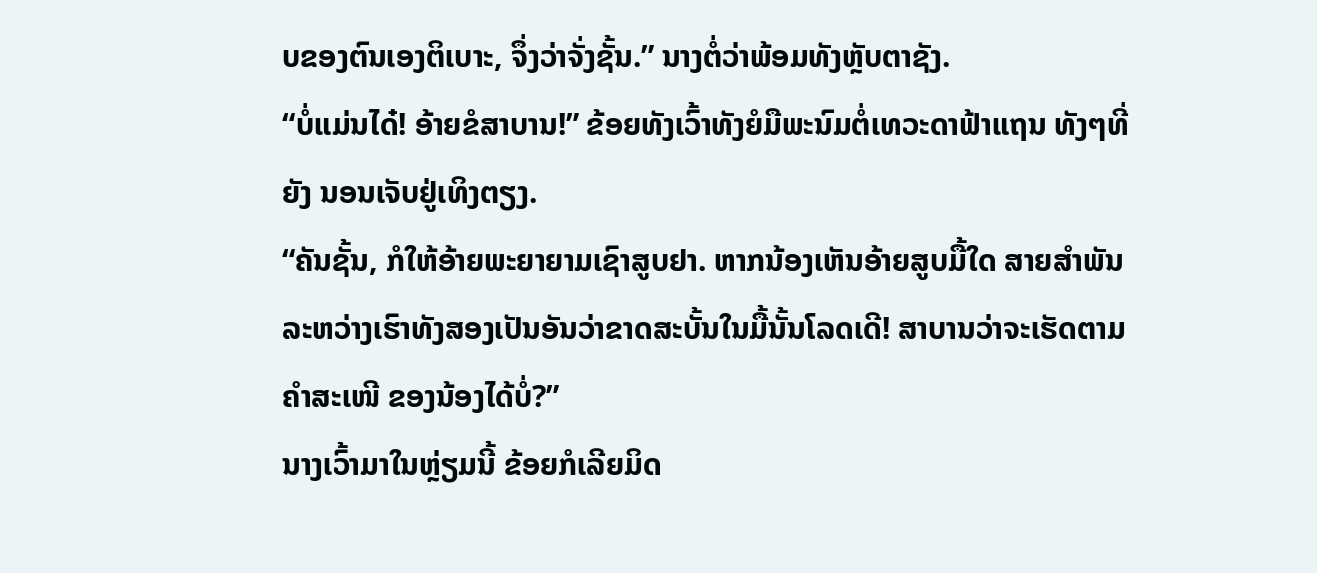ບຂອງຕົນເອງຕິເບາະ, ຈຶ່ງວ່າຈັ່ງຊັ້ນ.” ນາງຕໍ່ວ່າພ້ອມທັງຫຼັບຕາຊັງ.
“ບໍ່ແມ່ນໄດ໋! ອ້າຍຂໍສາບານ!” ຂ້ອຍທັງເວົ້າທັງຍໍມືພະນົມຕໍ່ເທວະດາຟ້າແຖນ ທັງໆທີ່ຍັງ ນອນເຈັບຢູ່ເທິງຕຽງ.
“ຄັນຊັ້ນ, ກໍໃຫ້ອ້າຍພະຍາຍາມເຊົາສູບຢາ. ຫາກນ້ອງເຫັນອ້າຍສູບມື້ໃດ ສາຍສຳພັນ ລະຫວ່າງເຮົາທັງສອງເປັນອັນວ່າຂາດສະບັ້ນໃນມື້ນັ້ນໂລດເດີ! ສາບານວ່າຈະເຮັດຕາມຄຳສະເໜີ ຂອງນ້ອງໄດ້ບໍ່?”
ນາງເວົ້າມາໃນຫຼ່ຽມນີ້ ຂ້ອຍກໍເລີຍມິດ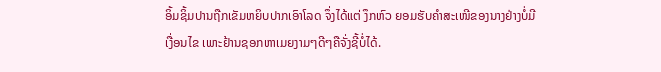ອິ້ມຊິ້ມປານຖືກເຂັມຫຍິບປາກເອົາໂລດ ຈຶ່ງໄດ້ແຕ່ ງຶກຫົວ ຍອມຮັບຄຳສະເໜີຂອງນາງຢ່າງບໍ່ມີເງື່ອນໄຂ ເພາະຢ້ານຊອກຫາເມຍງາມໆດີໆຄືຈັ່ງຊີ້ບໍ່ໄດ້.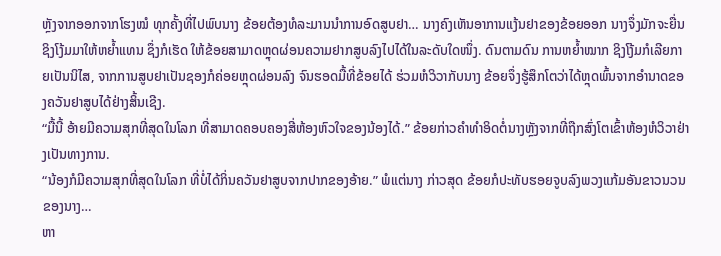ຫຼັງຈາກອອກຈາກໂຮງໝໍ ທຸກຄັ້ງທີ່ໄປພົບນາງ ຂ້ອຍຕ້ອງທໍລະມານນຳການອົດສູບຢາ… ນາງຄົງເຫັນອາການແງ້ນຢາຂອງຂ້ອຍອອກ ນາງຈຶ່ງມັກຈະຍື່ນຊິງໂງ້ມມາໃຫ້ຫຍໍ້າແທນ ຊຶ່ງກໍເຮັດ ໃຫ້ຂ້ອຍສາມາດຫຼຸດຜ່ອນຄວາມຢາກສູບລົງໄປໄດ້ໃນລະດັບໃດໜຶ່ງ. ດົນຕາມດົນ ການຫຍໍ້າໝາກ ຊິງໂງ້ມກໍເລີຍກາຍເປັນນິໄສ, ຈາກການສູບຢາເປັນຊອງກໍຄ່ອຍຫຼຸດຜ່ອນລົງ ຈົນຮອດມື້ທີ່ຂ້ອຍໄດ້ ຮ່ວມຫໍວິວາກັບນາງ ຂ້ອຍຈຶ່ງຮູ້ສຶກໂຕວ່າໄດ້ຫຼຸດພົ້ນຈາກອຳນາດຂອງຄວັນຢາສູບໄດ້ຢ່າງສິ້ນເຊີງ.
“ມື້ນີ້ ອ້າຍມີຄວາມສຸກທີ່ສຸດໃນໂລກ ທີ່ສາມາດຄອບຄອງສີ່ຫ້ອງຫົວໃຈຂອງນ້ອງໄດ້.” ຂ້ອຍກ່າວຄຳທຳອິດຕໍ່ນາງຫຼັງຈາກທີ່ຖືກສົ່ງໂຕເຂົ້າຫ້ອງຫໍວິວາຢ່າງເປັນທາງການ.
“ນ້ອງກໍມີຄວາມສຸກທີ່ສຸດໃນໂລກ ທີ່ບໍ່ໄດ້ກິ່ນຄວັນຢາສູບຈາກປາກຂອງອ້າຍ.” ພໍແຕ່ນາງ ກ່າວສຸດ ຂ້ອຍກໍປະທັບຮອຍຈູບລົງພວງແກ້ມອັນຂາວນວນຂອງນາງ…
ຫາ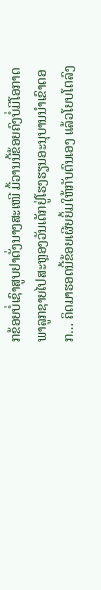ກຂ້ອຍບໍ່ເຊົາສູບຢາດັ່ງນາງສະເໜີ ມື້ວານນີ້ຂ້ອຍຄົງບໍ່ມີໂອກາດພາລູກຊາຍໄປສະຫຼອງວັນເດັກຢູ່ໂຮງຮຽນອະນຸບານນຳເຂົາດອກ… ຄິດມາຮອດນີ້ຂ້ອຍເຜີຍຍິ້ມໃຫ້ກັບຕົນເອງ ແລ້ວໂຍບໂຕລົງ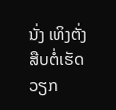ນັ່ງ ເທິງຕັ່ງ ສືບຕໍ່ເຮັດວຽກ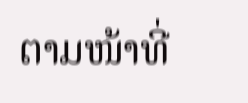ຕາມໜ້າທີ່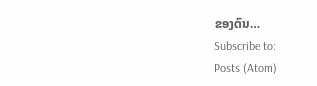ຂອງຕົນ…
Subscribe to:
Posts (Atom)